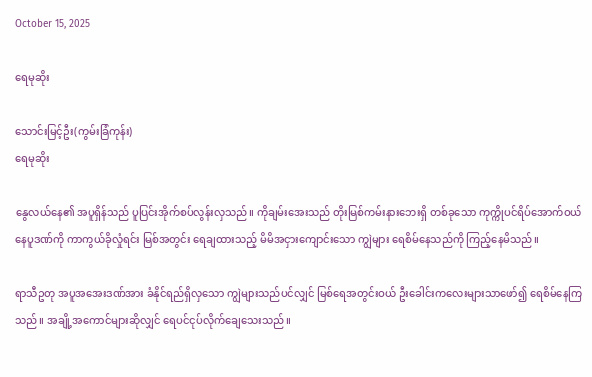October 15, 2025

ရေမုဆိုး

သောင်းမြင့်ဦး(ကွမ်းခြံကုန်း)
ရေမုဆိုး

နွေလယ်နေ၏ အပူရှိန်သည် ပူပြင်းအိုက်စပ်လွန်းလှသည်။ ကိုချမ်းအေးသည် တိုးမြစ်ကမ်းနားဘေးရှိ တစ်ခုသော ကုက္ကိုပင်ရိပ်အောက်ဝယ် နေပူဒဏ်ကို ကာကွယ်ခိုလှုံရင်း မြစ်အတွင်း ရေချထားသည့် မိမိအငှားကျောင်းသော ကျွဲများ ရေစိမ်နေသည်ကို ကြည့်နေမိသည်။

ရာသီဥတု အပူအအေးဒဏ်အား ခံနိုင်ရည်ရှိလှသော ကျွဲများသည်ပင်လျှင် မြစ်ရေအတွင်းဝယ် ဦးခေါင်းကလေးများသာဖော်၍ ရေစိမ်နေကြသည်။ အချို့အကောင်များဆိုလျှင် ရေပင်ငုပ်လိုက်ချေသေးသည်။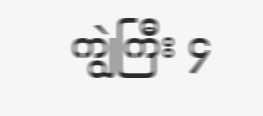ကျွဲကြီး ၄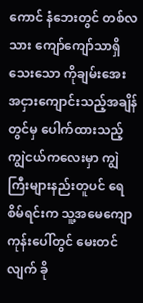ကောင် နံဘေးတွင် တစ်လသား ကျော်ကျော်သာရှိသေးသော ကိုချမ်းအေး အငှားကျောင်းသည့်အချိန်တွင်မှ ပေါက်ထားသည့် ကျွဲငယ်ကလေးမှာ ကျွဲကြီးများနည်းတူပင် ရေစိမ်ရင်းက သူ့အမေကျောကုန်းပေါ်တွင် မေးတင်လျက် ခို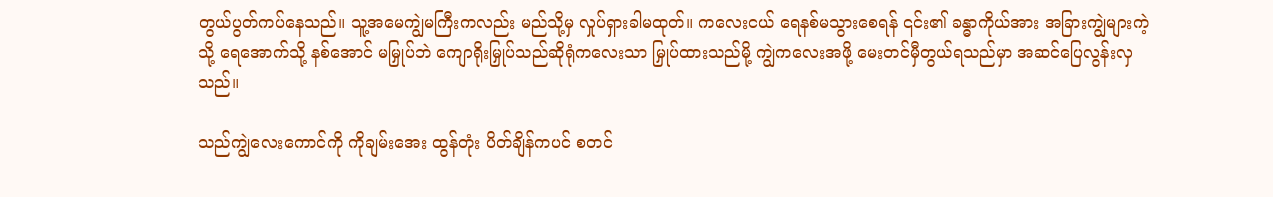တွယ်ပွတ်ကပ်နေသည်။ သူ့အမေကျွဲမကြီးကလည်း မည်သို့မှ လှုပ်ရှားခါမထုတ်။ ကလေးငယ် ရေနစ်မသွားစေရန် ၎င်း၏ ခန္ဓာကိုယ်အား အခြားကျွဲများကဲ့သို့ ရေအောက်သို့ နစ်အောင် မမြှုပ်ဘဲ ကျောရိုးမြှုပ်သည်ဆိုရုံကလေးသာ မြှုပ်ထားသည်မို့ ကျွဲကလေးအဖို့ မေးတင်မှီတွယ်ရသည်မှာ အဆင်ပြေလွန်းလှသည်။

သည်ကျွဲလေးကောင်ကို ကိုချမ်းအေး ထွန်တုံး ပိတ်ချိန်ကပင် စတင်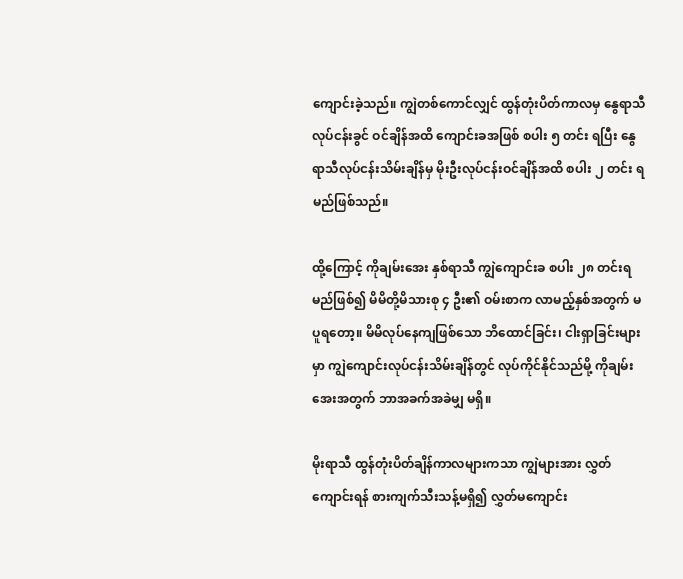ကျောင်းခဲ့သည်။ ကျွဲတစ်ကောင်လျှင် ထွန်တုံးပိတ်ကာလမှ နွေရာသီလုပ်ငန်းခွင် ဝင်ချိန်အထိ ကျောင်းခအဖြစ် စပါး ၅ တင်း ရပြီး နွေရာသီလုပ်ငန်းသိမ်းချိန်မှ မိုးဦးလုပ်ငန်းဝင်ချိန်အထိ စပါး ၂ တင်း ရမည်ဖြစ်သည်။

ထို့ကြောင့် ကိုချမ်းအေး နှစ်ရာသီ ကျွဲကျောင်းခ စပါး ၂၈ တင်းရမည်ဖြစ်၍ မိမိတို့မိသားစု ၄ ဦး၏ ဝမ်းစာက လာမည့်နှစ်အတွက် မပူရတော့။ မိမိလုပ်နေကျဖြစ်သော ဘိထောင်ခြင်း၊ ငါးရှာခြင်းများမှာ ကျွဲကျောင်းလုပ်ငန်းသိမ်းချိန်တွင် လုပ်ကိုင်နိုင်သည်မို့ ကိုချမ်းအေးအတွက် ဘာအခက်အခဲမျှ မရှိ။

မိုးရာသီ ထွန်တုံးပိတ်ချိန်ကာလများကသာ ကျွဲများအား လွှတ်ကျောင်းရန် စားကျက်သီးသန့်မရှိ၍ လွှတ်မကျောင်း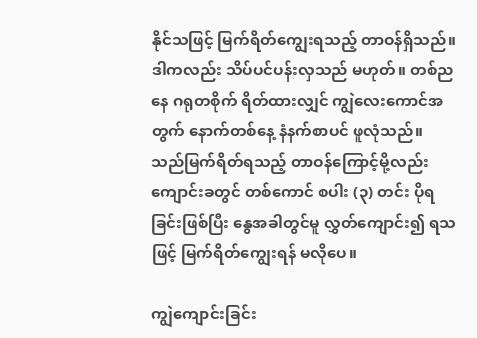နိုင်သဖြင့် မြက်ရိတ်ကျွေးရသည့် တာဝန်ရှိသည်။ ဒါကလည်း သိပ်ပင်ပန်းလှသည် မဟုတ်။ တစ်ညနေ ဂရုတစိုက် ရိတ်ထားလျှင် ကျွဲလေးကောင်အတွက် နောက်တစ်နေ့ နံနက်စာပင် ဖူလုံသည်။ သည်မြက်ရိတ်ရသည့် တာဝန်ကြောင့်မို့လည်း ကျောင်းခတွင် တစ်ကောင် စပါး (၃) တင်း ပိုရခြင်းဖြစ်ပြီး နွေအခါတွင်မူ လွှတ်ကျောင်း၍ ရသဖြင့် မြက်ရိတ်ကျွေးရန် မလိုပေ။

ကျွဲကျောင်းခြင်း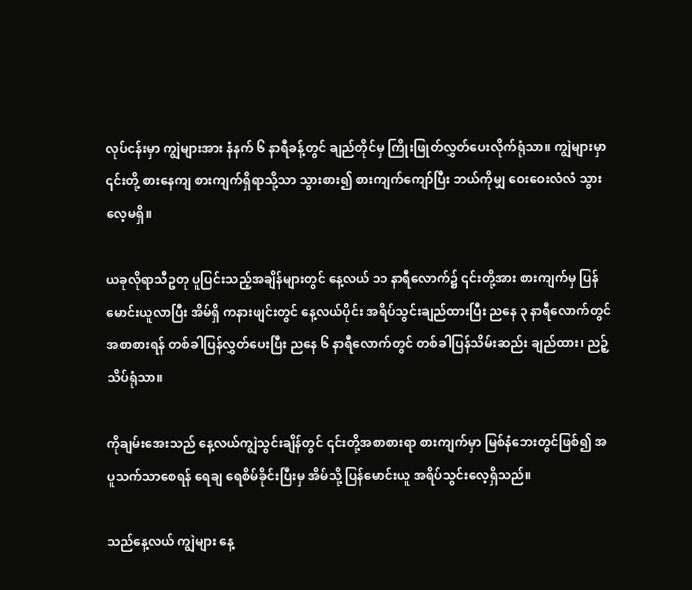လုပ်ငန်းမှာ ကျွဲများအား နံနက် ၆ နာရီခန့်တွင် ချည်တိုင်မှ ကြိုးဖြုတ်လွှတ်ပေးလိုက်ရုံသာ။ ကျွဲများမှာ ၎င်းတို့ စားနေကျ စားကျက်ရှိရာသို့သာ သွားစား၍ စားကျက်ကျော်ပြီး ဘယ်ကိုမျှ ဝေးဝေးလံလံ သွားလေ့မရှိ။

ယခုလိုရာသီဥတု ပူပြင်းသည့်အချိန်များတွင် နေ့လယ် ၁၁ နာရီလောက်၌ ၎င်းတို့အား စားကျက်မှ ပြန်မောင်းယူလာပြီး အိမ်ရှိ ကနားဖျင်းတွင် နေ့လယ်ပိုင်း အရိပ်သွင်းချည်ထားပြီး ညနေ ၃ နာရီလောက်တွင် အစာစားရန် တစ်ခါပြန်လွှတ်ပေးပြီး ညနေ ၆ နာရီလောက်တွင် တစ်ခါပြန်သိမ်းဆည်း ချည်ထား၊ ညဉ့်သိပ်ရုံသာ။

ကိုချမ်းအေးသည် နေ့လယ်ကျွဲသွင်းချိန်တွင် ၎င်းတို့အစာစားရာ စားကျက်မှာ မြစ်နံဘေးတွင်ဖြစ်၍ အပူသက်သာစေရန် ရေချ ရေစိမ်ခိုင်းပြီးမှ အိမ်သို့ ပြန်မောင်းယူ အရိပ်သွင်းလေ့ရှိသည်။

သည်နေ့လယ် ကျွဲများ နေ့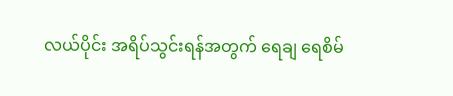လယ်ပိုင်း အရိပ်သွင်းရန်အတွက် ရေချ ရေစိမ်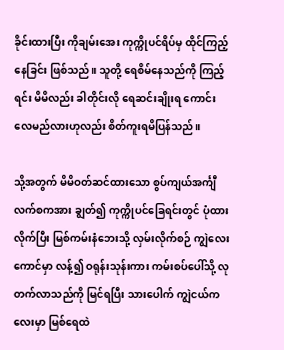ခိုင်းထားပြီး ကိုချမ်းအေး ကုက္ကိုပင်ရိပ်မှ ထိုင်ကြည့်နေခြင်း ဖြစ်သည်။ သူတို့ ရေစိမ်နေသည်ကို ကြည့်ရင်း မိမိလည်း ခါတိုင်းလို ရေဆင်းချိုးရ ကောင်းလေမည်လားဟုလည်း စိတ်ကူးရမိပြန်သည်။

သို့အတွက် မိမိဝတ်ဆင်ထားသော စွပ်ကျယ်အင်္ကျီ လက်စကအား ချွတ်၍ ကုက္ကိုပင်ခြေရင်းတွင် ပုံထားလိုက်ပြီး မြစ်ကမ်းနံဘေးသို့ လှမ်းလိုက်စဉ် ကျွဲလေးကောင်မှာ လန့်၍ ဝရုန်းသုန်းကား ကမ်းစပ်ပေါ်သို့ လုတက်လာသည်ကို မြင်ရပြီး သားပေါက် ကျွဲငယ်ကလေးမှာ မြစ်ရေထဲ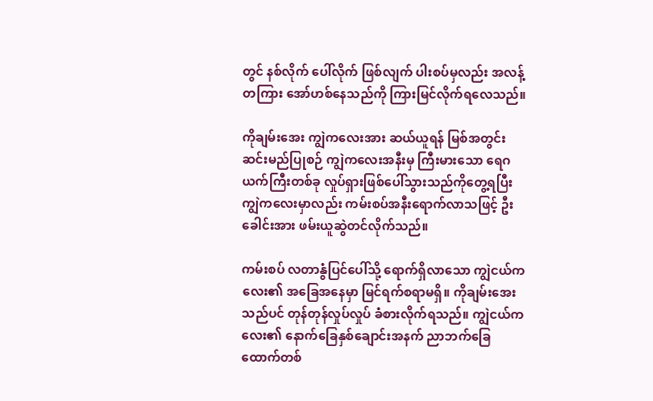တွင် နစ်လိုက် ပေါ်လိုက် ဖြစ်လျက် ပါးစပ်မှလည်း အလန့်တကြား အော်ဟစ်နေသည်ကို ကြားမြင်လိုက်ရလေသည်။

ကိုချမ်းအေး ကျွဲကလေးအား ဆယ်ယူရန် မြစ်အတွင်း ဆင်းမည်ပြုစဉ် ကျွဲကလေးအနီးမှ ကြီးမားသော ရေဂယက်ကြီးတစ်ခု လှုပ်ရှားဖြစ်ပေါ်သွားသည်ကိုတွေ့ရပြီး ကျွဲကလေးမှာလည်း ကမ်းစပ်အနီးရောက်လာသဖြင့် ဦးခေါင်းအား ဖမ်းယူဆွဲတင်လိုက်သည်။

ကမ်းစပ် လတာနွံပြင်ပေါ်သို့ ရောက်ရှိလာသော ကျွဲငယ်ကလေး၏ အခြေအနေမှာ မြင်ရက်စရာမရှိ။ ကိုချမ်းအေးသည်ပင် တုန်တုန်လှုပ်လှုပ် ခံစားလိုက်ရသည်။ ကျွဲငယ်ကလေး၏ နောက်ခြေနှစ်ချောင်းအနက် ညာဘက်ခြေထောက်တစ်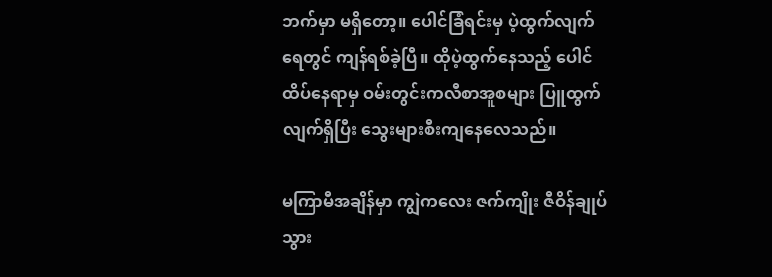ဘက်မှာ မရှိတော့။ ပေါင်ခြံရင်းမှ ပဲ့ထွက်လျက် ရေတွင် ကျန်ရစ်ခဲ့ပြီ။ ထိုပဲ့ထွက်နေသည့် ပေါင်ထိပ်နေရာမှ ဝမ်းတွင်းကလီစာအူစများ ပြူထွက်လျက်ရှိပြီး သွေးများစီးကျနေလေသည်။

မကြာမီအချိန်မှာ ကျွဲကလေး ဇက်ကျိုး ဇီဝိန်ချုပ်သွား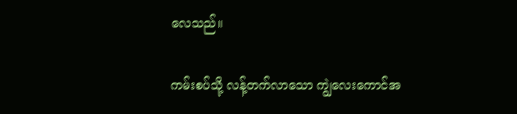လေသည်။

ကမ်းစပ်သို့ လန့်တက်လာသော ကျွဲလေးကောင်အ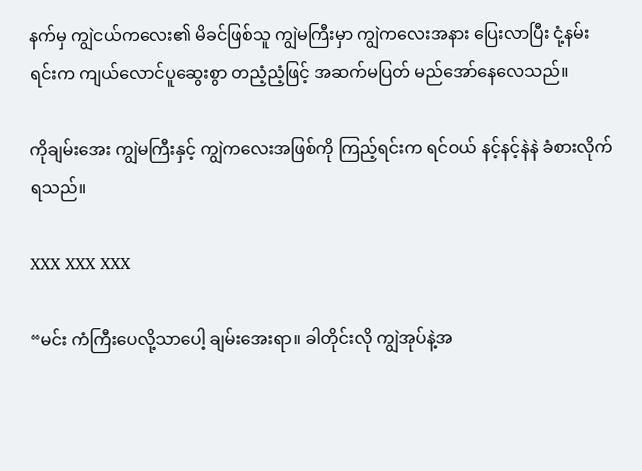နက်မှ ကျွဲငယ်ကလေး၏ မိခင်ဖြစ်သူ ကျွဲမကြီးမှာ ကျွဲကလေးအနား ပြေးလာပြီး ငုံ့နမ်းရင်းက ကျယ်လောင်ပူဆွေးစွာ တညံ့ညံ့ဖြင့် အဆက်မပြတ် မည်အော်နေလေသည်။

ကိုချမ်းအေး ကျွဲမကြီးနှင့် ကျွဲကလေးအဖြစ်ကို ကြည့်ရင်းက ရင်ဝယ် နင့်နင့်နဲနဲ ခံစားလိုက်ရသည်။

XXX XXX XXX

“မင်း ကံကြီးပေလို့သာပေါ့ ချမ်းအေးရာ။ ခါတိုင်းလို ကျွဲအုပ်နဲ့အ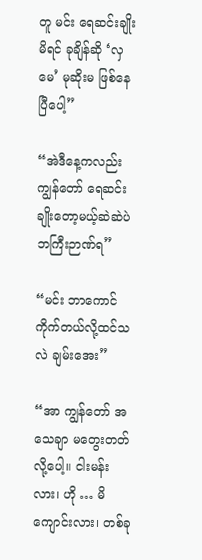တူ မင်း ရေဆင်းချိုးမိရင် ခုချိန်ဆို ‘လှမေ’ မုဆိုးမ ဖြစ်နေပြီပေါ့”

“အဲဒီနေ့ကလည်း ကျွန်တော် ရေဆင်းချိုးတော့မယ့်ဆဲဆဲပဲ ဘကြီးဉာဏ်ရ”

“မင်း ဘာကောင်ကိုက်တယ်လို့ထင်သလဲ ချမ်းအေး”

“အာ ကျွန်တော် အသေချာ မတွေးတတ်လို့ပေါ့။ ငါးမန်းလား၊ ဟို … မိကျောင်းလား၊ တစ်ခု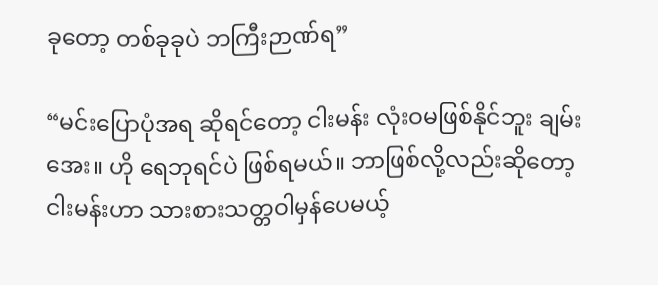ခုတော့ တစ်ခုခုပဲ ဘကြီးဉာဏ်ရ”

“မင်းပြောပုံအရ ဆိုရင်တော့ ငါးမန်း လုံးဝမဖြစ်နိုင်ဘူး ချမ်းအေး။ ဟို ရေဘုရင်ပဲ ဖြစ်ရမယ်။ ဘာဖြစ်လို့လည်းဆိုတော့ ငါးမန်းဟာ သားစားသတ္တဝါမှန်ပေမယ့်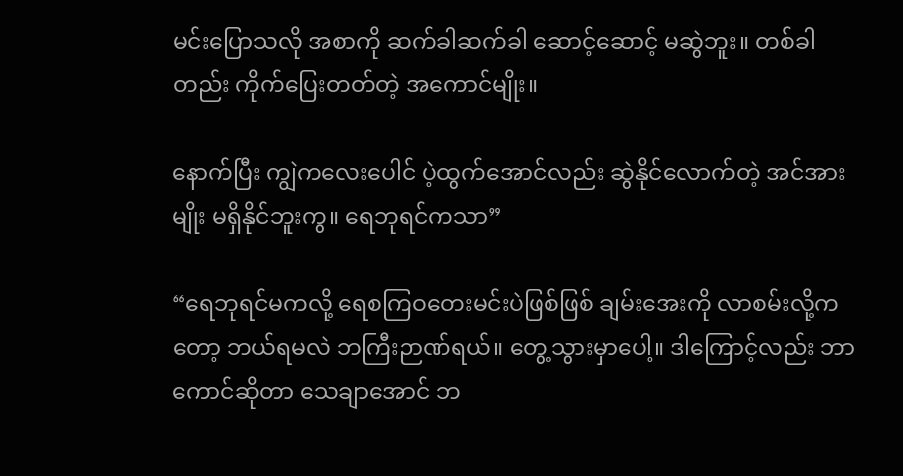မင်းပြောသလို အစာကို ဆက်ခါဆက်ခါ ဆောင့်ဆောင့် မဆွဲဘူး။ တစ်ခါတည်း ကိုက်ပြေးတတ်တဲ့ အကောင်မျိုး။

နောက်ပြီး ကျွဲကလေးပေါင် ပဲ့ထွက်အောင်လည်း ဆွဲနိုင်လောက်တဲ့ အင်အားမျိုး မရှိနိုင်ဘူးကွ။ ရေဘုရင်ကသာ”

“ရေဘုရင်မကလို့ ရေစကြဝတေးမင်းပဲဖြစ်ဖြစ် ချမ်းအေးကို လာစမ်းလို့ကတော့ ဘယ်ရမလဲ ဘကြီးဉာဏ်ရယ်။ တွေ့သွားမှာပေါ့။ ဒါကြောင့်လည်း ဘာကောင်ဆိုတာ သေချာအောင် ဘ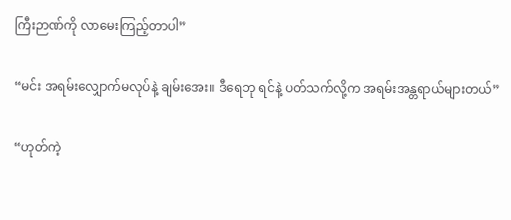ကြီးဉာဏ်ကို လာမေးကြည့်တာပါ”

“မင်း အရမ်းလျှောက်မလုပ်နဲ့ ချမ်းအေး။ ဒီရေဘု ရင်နဲ့ ပတ်သက်လို့က အရမ်းအန္တရာယ်များတယ်”

“ဟုတ်ကဲ့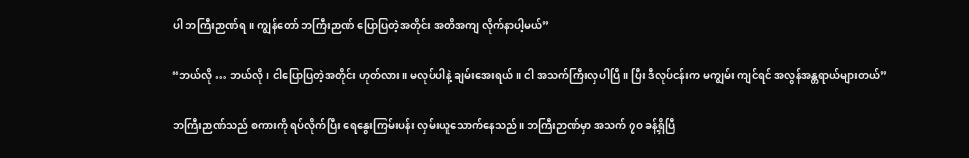ပါ ဘကြီးဉာဏ်ရ။ ကျွန်တော် ဘကြီးဉာဏ် ပြောပြတဲ့အတိုင်း အတိအကျ လိုက်နာပါ့မယ်”

“ဘယ်လို … ဘယ်လို၊ ငါပြောပြတဲ့အတိုင်း ဟုတ်လား။ မလုပ်ပါနဲ့ ချမ်းအေးရယ်။ ငါ အသက်ကြီးလှပါပြီ။ ပြီး ဒီလုပ်ငန်းက မကျွမ်း ကျင်ရင် အလွန်အန္တရာယ်များတယ်”

ဘကြီးဉာဏ်သည် စကားကို ရပ်လိုက်ပြီး ရေနွေးကြမ်းပန်း လှမ်းယူသောက်နေသည်။ ဘကြီးဉာဏ်မှာ အသက် ၇ဝ ခန့်ရှိပြီ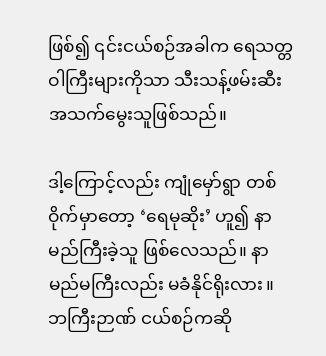ဖြစ်၍ ၎င်းငယ်စဉ်အခါက ရေသတ္တဝါကြီးများကိုသာ သီးသန့်ဖမ်းဆီးအသက်မွေးသူဖြစ်သည်။

ဒါ့ကြောင့်လည်း ကျုံမှော်ရွာ တစ်ဝိုက်မှာတော့ ‘ရေမုဆိုး’ ဟူ၍ နာမည်ကြီးခဲ့သူ ဖြစ်လေသည်။ နာမည်မကြီးလည်း မခံနိုင်ရိုးလား။ ဘကြီးဉာဏ် ငယ်စဉ်ကဆို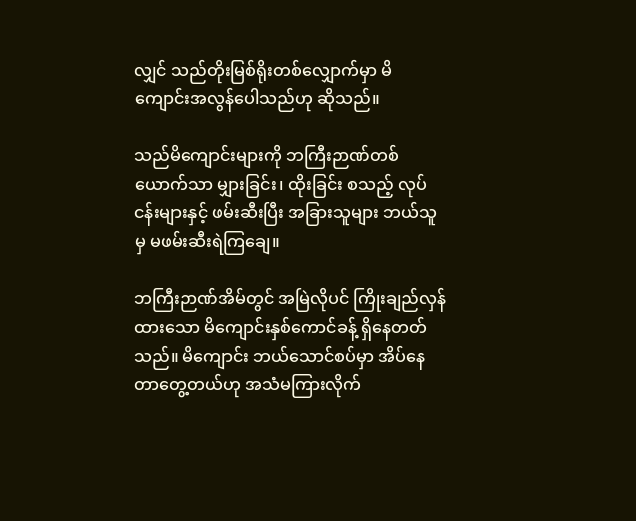လျှင် သည်တိုးမြစ်ရိုးတစ်လျှောက်မှာ မိကျောင်းအလွန်ပေါသည်ဟု ဆိုသည်။

သည်မိကျောင်းများကို ဘကြီးဉာဏ်တစ်ယောက်သာ မျှားခြင်း၊ ထိုးခြင်း စသည့် လုပ်ငန်းများနှင့် ဖမ်းဆီးပြီး အခြားသူများ ဘယ်သူမှ မဖမ်းဆီးရဲကြချေ။

ဘကြီးဉာဏ်အိမ်တွင် အမြဲလိုပင် ကြိုးချည်လှန်ထားသော မိကျောင်းနှစ်ကောင်ခန့် ရှိနေတတ်သည်။ မိကျောင်း ဘယ်သောင်စပ်မှာ အိပ်နေတာတွေ့တယ်ဟု အသံမကြားလိုက်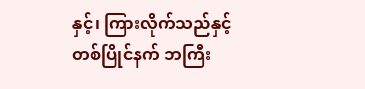နှင့်၊ ကြားလိုက်သည်နှင့် တစ်ပြိုင်နက် ဘကြီး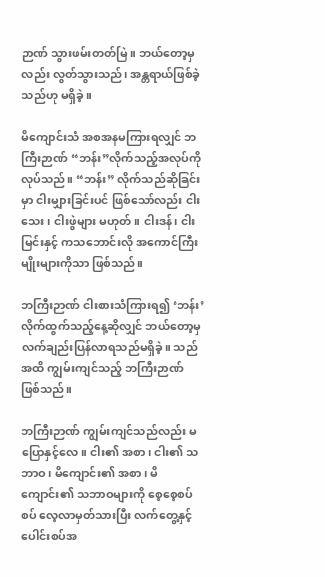ဉာဏ် သွားဖမ်းတတ်မြဲ။ ဘယ်တော့မှလည်း လွတ်သွားသည်၊ အန္တရာယ်ဖြစ်ခဲ့သည်ဟု မရှိခဲ့။

မိကျောင်းသံ အစအနမကြားရလျှင် ဘကြီးဉာဏ် “ဘန်း”လိုက်သည့်အလုပ်ကို လုပ်သည်။ “ဘန်း” လိုက်သည်ဆိုခြင်းမှာ ငါးမျှားခြင်းပင် ဖြစ်သော်လည်း ငါးသေး၊ ငါးဖွဲများ မဟုတ်။ ငါးဒန်၊ ငါးမြင်းနှင့် ကသဘောင်းလို အကောင်ကြီးမျိုးများကိုသာ ဖြစ်သည်။

ဘကြီးဉာဏ် ငါးစားသံကြားရ၍ ‘ဘန်း’လိုက်ထွက်သည့်နေ့ဆိုလျှင် ဘယ်တော့မှ လက်ချည်းပြန်လာရသည်မရှိခဲ့။ သည်အထိ ကျွမ်းကျင်သည့် ဘကြီးဉာဏ် ဖြစ်သည်။

ဘကြီးဉာဏ် ကျွမ်းကျင်သည်လည်း မပြောနှင့်လေ။ ငါး၏ အစာ၊ ငါး၏ သဘာဝ၊ မိကျောင်း၏ အစာ၊ မိကျောင်း၏ သဘာဝများကို စေ့စေ့စပ်စပ် လေ့လာမှတ်သားပြီး လက်တွေ့နှင့် ပေါင်းစပ်အ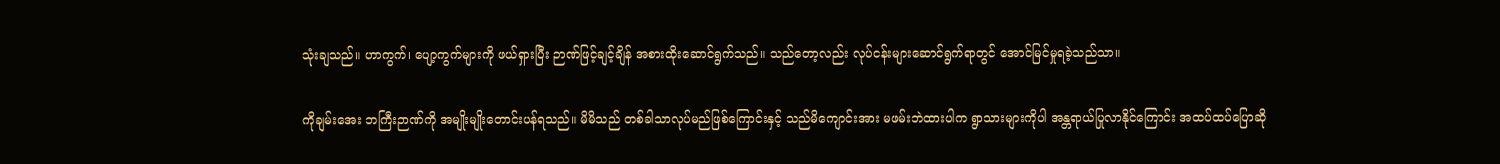သုံးချသည်။ ဟာကွက်၊ ပျော့ကွက်များကို ဖယ်ရှားပြီး ဉာဏ်ဖြင့်ချင့်ချိန် အစားထိုးဆောင်ရွက်သည်။ သည်တော့လည်း လုပ်ငန်းများဆောင်ရွက်ရာတွင် အောင်မြင်မှုရခဲ့သည်သာ။

ကိုချမ်းအေး ဘကြီးဉာဏ်ကို အမျိုးမျိုးတောင်းပန်ရသည်။ မိမိသည် တစ်ခါသာလုပ်မည်ဖြစ်ကြောင်းနှင့် သည်မိကျောင်းအား မဖမ်းဘဲထားပါက ရွာသားများကိုပါ အန္တရာယ်ပြုလာနိုင်ကြောင်း အထပ်ထပ်ပြောဆို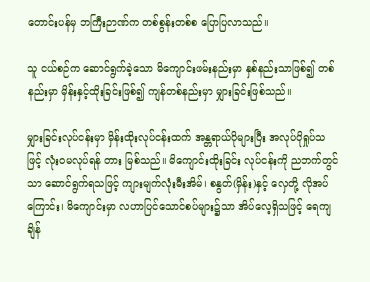တောင်းပန်မှ ဘကြီးဉာဏ်က တစ်စွန်းတစ်စ ပြောပြလာသည်။

သူ ငယ်စဉ်က ဆောင်ရွက်ခဲ့သော မိကျောင်းဖမ်းနည်းမှာ နှစ်နည်းသာဖြစ်၍ တစ်နည်းမှာ မှိန်းနှင့်ထိုးခြင်းဖြစ်၍ ကျန်တစ်နည်းမှာ မျှားခြင်းဖြစ်သည်။

မျှားခြင်းလုပ်ငန်းမှာ မှိန်းထိုးလုပ်ငန်းထက် အန္တရာယ်ပိုများပြီး အလုပ်ပိုရှုပ်သဖြင့် လုံးဝမလုပ်ရန် တား မြစ်သည်။ မိကျောင်းထိုးခြင်း လုပ်ငန်းကို ညဘက်တွင်သာ ဆောင်ရွက်ရသဖြင့် ကျားမျက်လုံးမီးအိမ်၊ စနွတ်(မှိန်း)နှင့် လှေတို့ လိုအပ်ကြောင်း၊ မိကျောင်းမှာ လဟာပြင်သောင်စပ်များ၌သာ အိပ်လေ့ရှိသဖြင့် ရေကျချိန်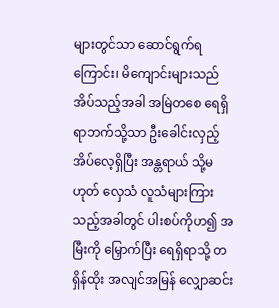များတွင်သာ ဆောင်ရွက်ရကြောင်း၊ မိကျောင်းများသည် အိပ်သည့်အခါ အမြဲတစေ ရေရှိရာဘက်သို့သာ ဦးခေါင်းလှည့်အိပ်လေ့ရှိပြီး အန္တရာယ် သို့မဟုတ် လှေသံ လူသံများကြားသည့်အခါတွင် ပါးစပ်ကိုဟ၍ အမြီးကို မြှောက်ပြီး ရေရှိရာသို့ တရှိန်ထိုး အလျင်အမြန် လျှောဆင်း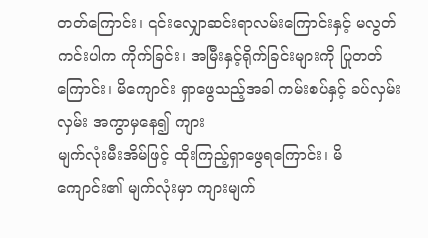တတ်ကြောင်း၊ ၎င်းလျှောဆင်းရာလမ်းကြောင်းနှင့် မလွတ်ကင်းပါက ကိုက်ခြင်း၊ အမြီးနှင့်ရိုက်ခြင်းများကို ပြုတတ်ကြောင်း၊ မိကျောင်း ရှာဖွေသည့်အခါ ကမ်းစပ်နှင့် ခပ်လှမ်းလှမ်း အကွာမှနေ၍ ကျား
မျက်လုံးမီးအိမ်ဖြင့် ထိုးကြည့်ရှာဖွေရကြောင်း၊ မိကျောင်း၏ မျက်လုံးမှာ ကျားမျက်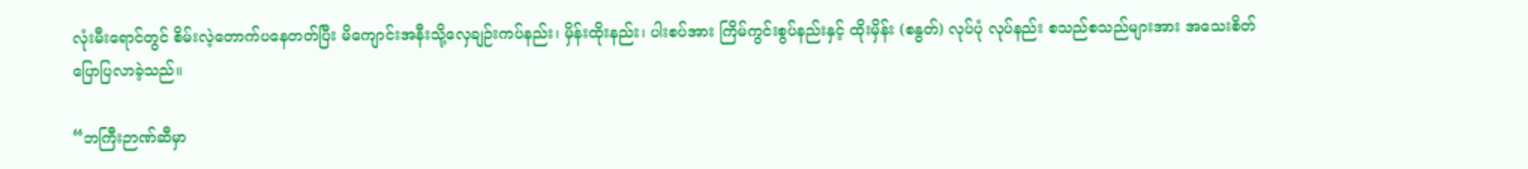လုံးမီးရောင်တွင် စိမ်းလဲ့တောက်ပနေတတ်ပြီး မိကျောင်းအနီးသို့လှေချဉ်းကပ်နည်း၊ မှိန်းထိုးနည်း၊ ပါးစပ်အား ကြိမ်ကွင်းစွပ်နည်းနှင့် ထိုးမှိန်း (စနွတ်) လုပ်ပုံ လုပ်နည်း စသည်စသည်များအား အသေးစိတ် ပြောပြလာခဲ့သည်။

“ဘကြီးဉာဏ်ဆီမှာ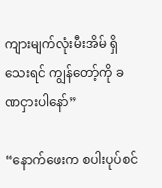ကျားမျက်လုံးမီးအိမ် ရှိသေးရင် ကျွန်တော့်ကို ခဏငှားပါနော်”

“နောက်ဖေးက စပါးပုပ်စင်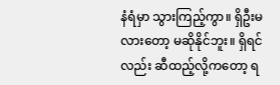နံရံမှာ သွားကြည့်ကွာ။ ရှိဦးမလားတော့ မဆိုနိုင်ဘူး။ ရှိရင်လည်း ဆီထည့်လို့ကတော့ ရ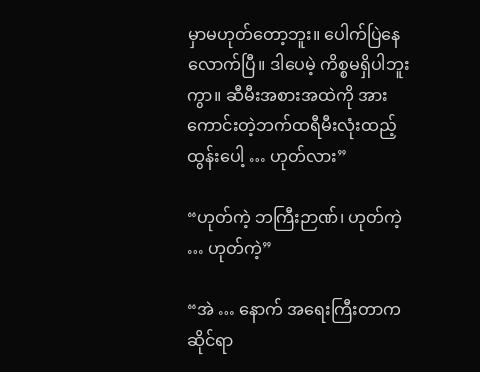မှာမဟုတ်တော့ဘူး။ ပေါက်ပြဲနေလောက်ပြီ။ ဒါပေမဲ့ ကိစ္စမရှိပါဘူးကွာ။ ဆီမီးအစားအထဲကို အားကောင်းတဲ့ဘက်ထရီမီးလုံးထည့်ထွန်းပေါ့ … ဟုတ်လား”

“ဟုတ်ကဲ့ ဘကြီးဉာဏ်၊ ဟုတ်ကဲ့ … ဟုတ်ကဲ့”

“အဲ … နောက် အရေးကြီးတာက ဆိုင်ရာ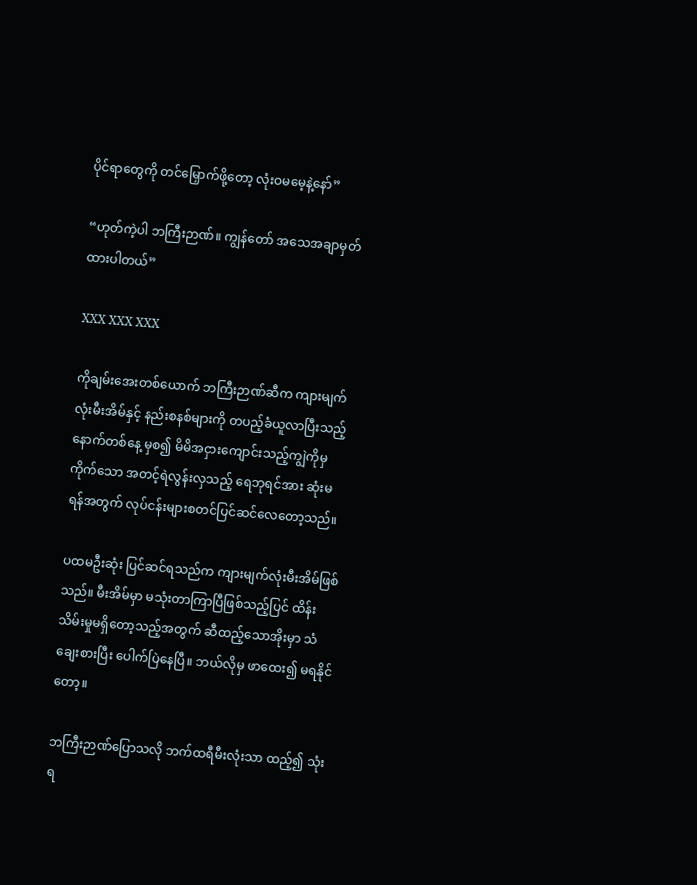ပိုင်ရာတွေကို တင်မြှောက်ဖို့တော့ လုံးဝမမေ့နဲ့နော်”

“ဟုတ်ကဲ့ပါ ဘကြီးဉာဏ်။ ကျွန်တော် အသေအချာမှတ်ထားပါတယ်”

XXX XXX XXX

ကိုချမ်းအေးတစ်ယောက် ဘကြီးဉာဏ်ဆီက ကျားမျက်လုံးမီးအိမ်နှင့် နည်းစနစ်များကို တပည့်ခံယူလာပြီးသည့် နောက်တစ်နေ့ မှစ၍ မိမိအငှားကျောင်းသည့်ကျွဲကိုမှ ကိုက်သော အတင့်ရဲလွန်းလှသည့် ရေဘုရင်အား ဆုံးမရန်အတွက် လုပ်ငန်းများစတင်ပြင်ဆင်လေတော့သည်။

ပထမဦးဆုံး ပြင်ဆင်ရသည်က ကျားမျက်လုံးမီးအိမ်ဖြစ်သည်။ မီးအိမ်မှာ မသုံးတာကြာပြီဖြစ်သည့်ပြင် ထိန်းသိမ်းမှုမရှိတော့သည့်အတွက် ဆီထည့်သောအိုးမှာ သံချေးစားပြီး ပေါက်ပြဲနေပြီ။ ဘယ်လိုမှ ဖာထေး၍ မရနိုင်တော့။

ဘကြီးဉာဏ်ပြောသလို ဘက်ထရီမီးလုံးသာ ထည့်၍ သုံးရ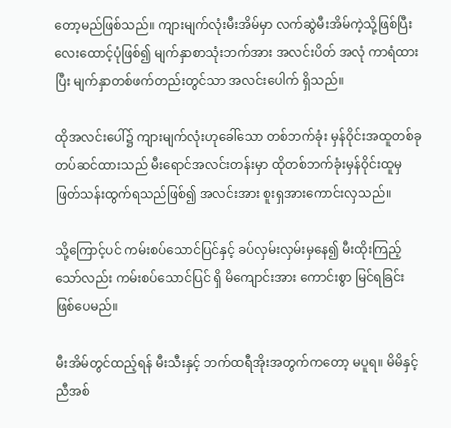တော့မည်ဖြစ်သည်။ ကျားမျက်လုံးမီးအိမ်မှာ လက်ဆွဲမီးအိမ်ကဲ့သို့ဖြစ်ပြီး လေးထောင့်ပုံဖြစ်၍ မျက်နှာစာသုံးဘက်အား အလင်းပိတ် အလုံ ကာရံထားပြီး မျက်နှာတစ်ဖက်တည်းတွင်သာ အလင်းပေါက် ရှိသည်။

ထိုအလင်းပေါ်၌ ကျားမျက်လုံးဟုခေါ်သော တစ်ဘက်ခုံး မှန်ဝိုင်းအထူတစ်ခုတပ်ဆင်ထားသည် မီးရောင်အလင်းတန်းမှာ ထိုတစ်ဘက်ခုံးမှန်ဝိုင်းထူမှ ဖြတ်သန်းထွက်ရသည်ဖြစ်၍ အလင်းအား စူးရှအားကောင်းလှသည်။

သို့ကြောင့်ပင် ကမ်းစပ်သောင်ပြင်နှင့် ခပ်လှမ်းလှမ်းမှနေ၍ မီးထိုးကြည့်သော်လည်း ကမ်းစပ်သောင်ပြင် ရှိ မိကျောင်းအား ကောင်းစွာ မြင်ရခြင်းဖြစ်ပေမည်။

မီးအိမ်တွင်ထည့်ရန် မီးသီးနှင့် ဘက်ထရီအိုးအတွက်ကတော့ မပူရ။ မိမိနှင့် ညီအစ်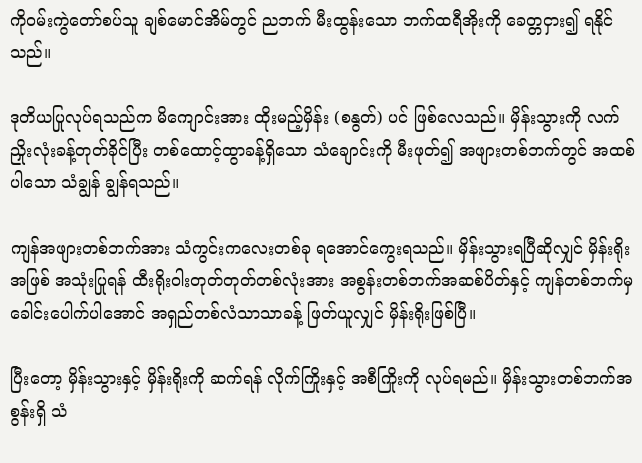ကိုဝမ်းကွဲတော်စပ်သူ ချစ်မောင်အိမ်တွင် ညဘက် မီးထွန်းသော ဘက်ထရီအိုးကို ခေတ္တငှား၍ ရနိုင်သည်။

ဒုတိယပြုလုပ်ရသည်က မိကျောင်းအား ထိုးမည့်မှိန်း (စနွတ်) ပင် ဖြစ်လေသည်။ မှိန်းသွားကို လက်ညှိုးလုံးခန့်တုတ်ခိုင်ပြီး တစ်ထောင့်ထွာခန့်ရှိသော သံချောင်းကို မီးဖုတ်၍ အဖျားတစ်ဘက်တွင် အထစ်ပါသော သံချွန် ချွန်ရသည်။

ကျန်အဖျားတစ်ဘက်အား သံကွင်းကလေးတစ်ခု ရအောင်ကွေးရသည်။ မှိန်းသွားရပြီဆိုလျှင် မှိန်းရိုးအဖြစ် အသုံးပြုရန် ထီးရိုးဝါးတုတ်တုတ်တစ်လုံးအား အစွန်းတစ်ဘက်အဆစ်ပိတ်နှင့် ကျန်တစ်ဘက်မှ ခေါင်းပေါက်ပါအောင် အရှည်တစ်လံသာသာခန့် ဖြတ်ယူလျှင် မှိန်းရိုးဖြစ်ပြီ။

ပြီးတော့ မှိန်းသွားနှင့် မှိန်းရိုးကို ဆက်ရန် လိုက်ကြိုးနှင့် အစီကြိုးကို လုပ်ရမည်။ မှိန်းသွားတစ်ဘက်အစွန်းရှိ သံ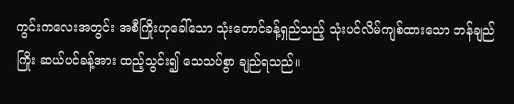ကွင်းကလေးအတွင်း အစီကြိုးဟုခေါ်သော သုံးတောင်ခန့်ရှည်သည့် သုံးပင်လိမ်ကျစ်ထားသော ဘန်ချည်ကြိုး ဆယ်ပင်ခန့်အား ထည့်သွင်း၍ သေသပ်စွာ ချည်ရသည်။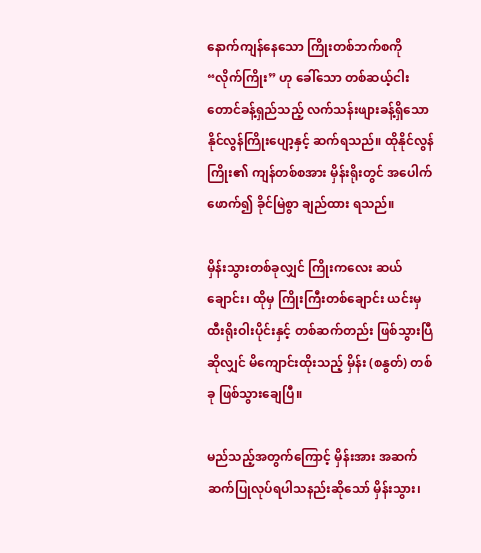နောက်ကျန်နေသော ကြိုးတစ်ဘက်စကို “လိုက်ကြိုး” ဟု ခေါ်သော တစ်ဆယ့်ငါးတောင်ခန့်ရှည်သည့် လက်သန်းဖျားခန့်ရှိသော နိုင်လွန်ကြိုးပျော့နှင့် ဆက်ရသည်။ ထိုနိုင်လွန်ကြိုး၏ ကျန်တစ်စအား မှိန်းရိုးတွင် အပေါက်ဖောက်၍ ခိုင်မြဲစွာ ချည်ထား ရသည်။

မှိန်းသွားတစ်ခုလျှင် ကြိုးကလေး ဆယ်ချောင်း၊ ထိုမှ ကြိုးကြီးတစ်ချောင်း ယင်းမှ ထီးရိုးဝါးပိုင်းနှင့် တစ်ဆက်တည်း ဖြစ်သွားပြီဆိုလျှင် မိကျောင်းထိုးသည့် မှိန်း (စနွတ်) တစ်ခု ဖြစ်သွားချေပြီ။

မည်သည့်အတွက်ကြောင့် မှိန်းအား အဆက်ဆက်ပြုလုပ်ရပါသနည်းဆိုသော် မှိန်းသွား၊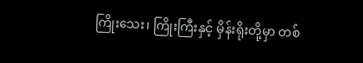ကြိုးသေး၊ ကြိုးကြီးနှင့် မှိန်းရိုးတို့မှာ တစ်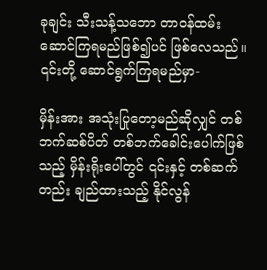ခုချင်း သီးသန့်သဘော တာဝန်ထမ်းဆောင်ကြရမည်ဖြစ်၍ပင် ဖြစ်လေသည်။ ၎င်းတို့ ဆောင်ရွက်ကြရမည်မှာ-

မှိန်းအား အသုံးပြုတော့မည်ဆိုလျှင် တစ်ဘက်ဆစ်ပိတ် တစ်ဘက်ခေါင်းပေါက်ဖြစ်သည့် မှိန်းရိုးပေါ်တွင် ၎င်းနှင့် တစ်ဆက်တည်း ချည်ထားသည့် နိုင်လွန်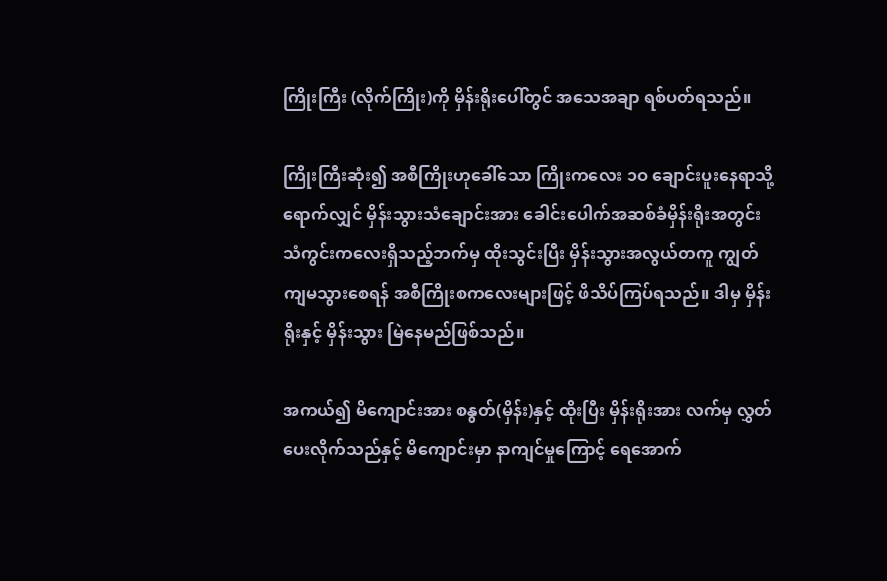ကြိုးကြီး (လိုက်ကြိုး)ကို မှိန်းရိုးပေါ်တွင် အသေအချာ ရစ်ပတ်ရသည်။

ကြိုးကြီးဆုံး၍ အစီကြိုးဟုခေါ်သော ကြိုးကလေး ၁ဝ ချောင်းပူးနေရာသို့ ရောက်လျှင် မှိန်းသွားသံချောင်းအား ခေါင်းပေါက်အဆစ်ခံမှိန်းရိုးအတွင်း သံကွင်းကလေးရှိသည့်ဘက်မှ ထိုးသွင်းပြီး မှိန်းသွားအလွယ်တကူ ကျွတ်ကျမသွားစေရန် အစီကြိုးစကလေးများဖြင့် ဖိသိပ်ကြပ်ရသည်။ ဒါမှ မှိန်းရိုးနှင့် မှိန်းသွား မြဲနေမည်ဖြစ်သည်။

အကယ်၍ မိကျောင်းအား စနွတ်(မှိန်း)နှင့် ထိုးပြီး မှိန်းရိုးအား လက်မှ လွှတ်ပေးလိုက်သည်နှင့် မိကျောင်းမှာ နာကျင်မှုကြောင့် ရေအောက်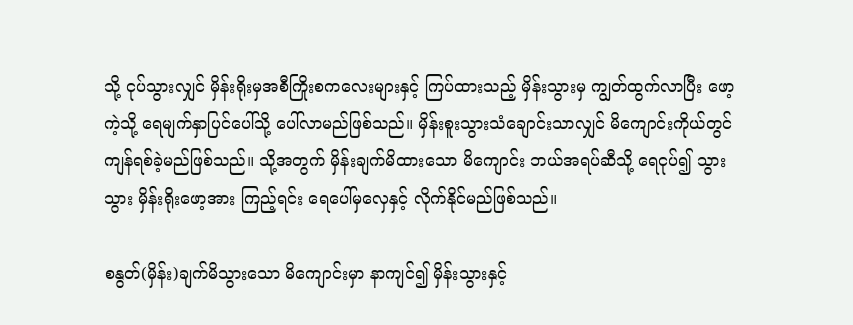သို့ ငုပ်သွားလျှင် မှိန်းရိုးမှအစီကြိုးစကလေးများနှင့် ကြပ်ထားသည့် မှိန်းသွားမှ ကျွတ်ထွက်လာပြီး ဖော့ကဲ့သို့ ရေမျက်နှာပြင်ပေါ်သို့ ပေါ်လာမည်ဖြစ်သည်။ မှိန်းစူးသွားသံချောင်းသာလျှင် မိကျောင်းကိုယ်တွင် ကျန်ရစ်ခဲ့မည်ဖြစ်သည်။ သို့အတွက် မှိန်းချက်မိထားသော မိကျောင်း ဘယ်အရပ်ဆီသို့ ရေငုပ်၍ သွားသွား မှိန်းရိုးဖော့အား ကြည့်ရင်း ရေပေါ်မှလှေနှင့် လိုက်နိုင်မည်ဖြစ်သည်။

စနွတ်(မှိန်း)ချက်မိသွားသော မိကျောင်းမှာ နာကျင်၍ မှိန်းသွားနှင့်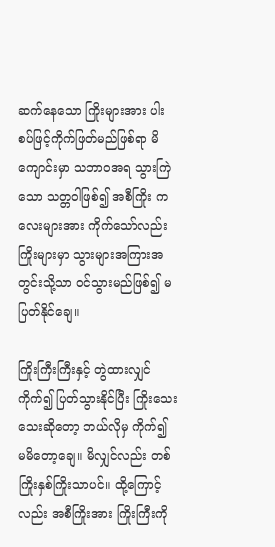ဆက်နေသော ကြိုးများအား ပါးစပ်ဖြင့်ကိုက်ဖြတ်မည်ဖြစ်ရာ မိကျောင်းမှာ သဘာဝအရ သွားကြဲသော သတ္တဝါဖြစ်၍ အစီကြိုး ကလေးများအား ကိုက်သော်လည်း ကြိုးများမှာ သွားများအကြားအတွင်းသို့သာ ဝင်သွားမည်ဖြစ်၍ မပြတ်နိုင်ချေ။

ကြိုးကြီးကြီးနှင့် တွဲထားလျှင် ကိုက်၍ ပြတ်သွားနိုင်ပြီး ကြိုးသေးသေးဆိုတော့ ဘယ်လိုမှ ကိုက်၍ မမိတော့ချေ။ မိလျှင်လည်း တစ်ကြိုးနှစ်ကြိုးသာပင်။ ထို့ကြောင့်လည်း အစီကြိုးအား ကြိုးကြီးကို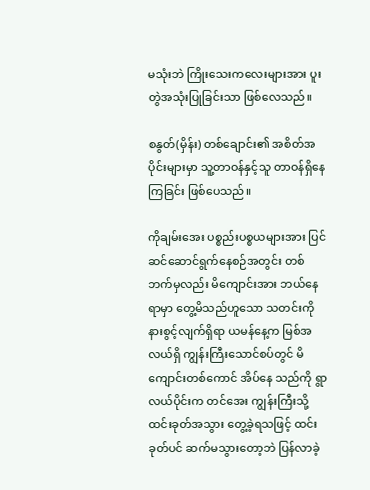မသုံးဘဲ ကြိုးသေးကလေးများအား ပူးတွဲအသုံးပြုခြင်းသာ ဖြစ်လေသည်။

စနွတ်(မှိန်း) တစ်ချောင်း၏ အစိတ်အပိုင်းများမှာ သူ့တာဝန်နှင့်သူ တာဝန်ရှိနေကြခြင်း ဖြစ်ပေသည်။

ကိုချမ်းအေး ပစ္စည်းပစ္စယများအား ပြင်ဆင်ဆောင်ရွက်နေစဉ်အတွင်း တစ်ဘက်မှလည်း မိကျောင်းအား ဘယ်နေရာမှာ တွေ့မိသည်ဟူသော သတင်းကို နားစွင့်လျက်ရှိရာ ယမန်နေ့က မြစ်အလယ်ရှိ ကျွန်းကြီးသောင်စပ်တွင် မိကျောင်းတစ်ကောင် အိပ်နေ သည်ကို ရွာလယ်ပိုင်းက တင်အေး ကျွန်းကြီးသို့ ထင်းခုတ်အသွား တွေ့ခဲ့ရသဖြင့် ထင်းခုတ်ပင် ဆက်မသွားတော့ဘဲ ပြန်လာခဲ့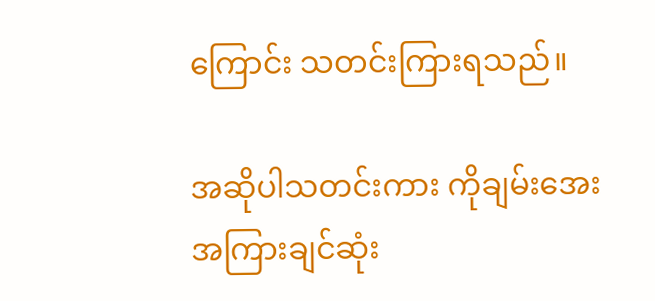ကြောင်း သတင်းကြားရသည်။

အဆိုပါသတင်းကား ကိုချမ်းအေး အကြားချင်ဆုံး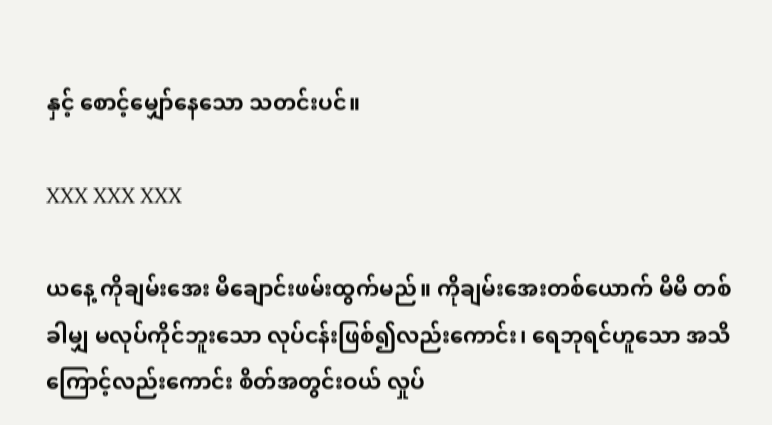နှင့် စောင့်မျှော်နေသော သတင်းပင်။

XXX XXX XXX

ယနေ့ ကိုချမ်းအေး မိချောင်းဖမ်းထွက်မည်။ ကိုချမ်းအေးတစ်ယောက် မိမိ တစ်ခါမျှ မလုပ်ကိုင်ဘူးသော လုပ်ငန်းဖြစ်၍လည်းကောင်း၊ ရေဘုရင်ဟူသော အသိကြောင့်လည်းကောင်း စိတ်အတွင်းဝယ် လှုပ်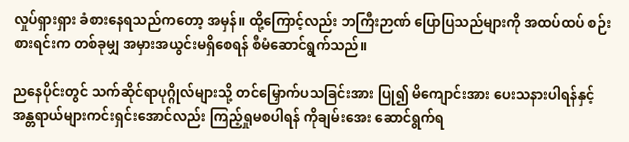လှုပ်ရှားရှား ခံစားနေရသည်ကတော့ အမှန်။ ထို့ကြောင့်လည်း ဘကြီးဉာဏ် ပြောပြသည်များကို အထပ်ထပ် စဉ်းစားရင်းက တစ်ခုမျှ အမှားအယွင်းမရှိစေရန် စီမံဆောင်ရွက်သည်။

ညနေပိုင်းတွင် သက်ဆိုင်ရာပုဂ္ဂိုလ်များသို့ တင်မြှောက်ပသခြင်းအား ပြု၍ မိကျောင်းအား ပေးသနားပါရန်နှင့် အန္တရာယ်များကင်းရှင်းအောင်လည်း ကြည့်ရှုမစပါရန် ကိုချမ်းအေး ဆောင်ရွက်ရ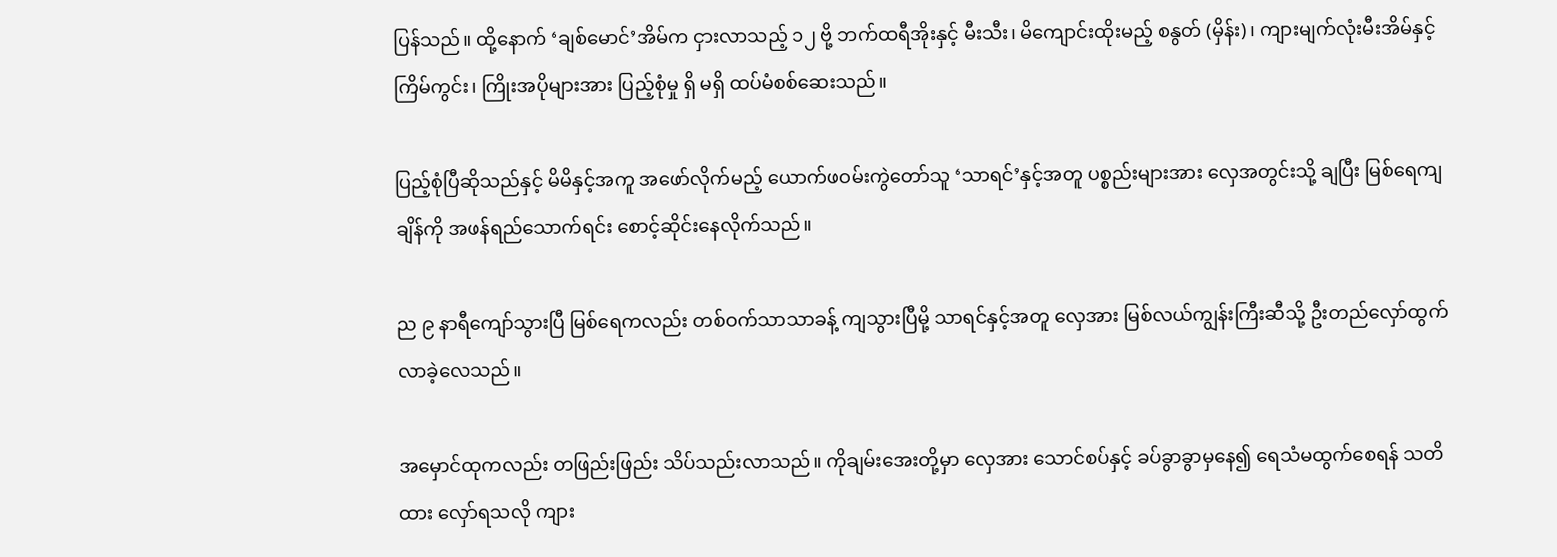ပြန်သည်။ ထို့နောက် ‘ချစ်မောင်’အိမ်က ငှားလာသည့် ၁၂ ဗို့ ဘက်ထရီအိုးနှင့် မီးသီး၊ မိကျောင်းထိုးမည့် စနွတ် (မှိန်း)၊ ကျားမျက်လုံးမီးအိမ်နှင့် ကြိမ်ကွင်း၊ ကြိုးအပိုများအား ပြည့်စုံမှု ရှိ မရှိ ထပ်မံစစ်ဆေးသည်။

ပြည့်စုံပြီဆိုသည်နှင့် မိမိနှင့်အကူ အဖော်လိုက်မည့် ယောက်ဖဝမ်းကွဲတော်သူ ‘သာရင်’နှင့်အတူ ပစ္စည်းများအား လှေအတွင်းသို့ ချပြီး မြစ်ရေကျချိန်ကို အဖန်ရည်သောက်ရင်း စောင့်ဆိုင်းနေလိုက်သည်။

ည ၉ နာရီကျော်သွားပြီ မြစ်ရေကလည်း တစ်ဝက်သာသာခန့် ကျသွားပြီမို့ သာရင်နှင့်အတူ လှေအား မြစ်လယ်ကျွန်းကြီးဆီသို့ ဦးတည်လှော်ထွက်လာခဲ့လေသည်။

အမှောင်ထုကလည်း တဖြည်းဖြည်း သိပ်သည်းလာသည်။ ကိုချမ်းအေးတို့မှာ လှေအား သောင်စပ်နှင့် ခပ်ခွာခွာမှနေ၍ ရေသံမထွက်စေရန် သတိထား လှော်ရသလို ကျား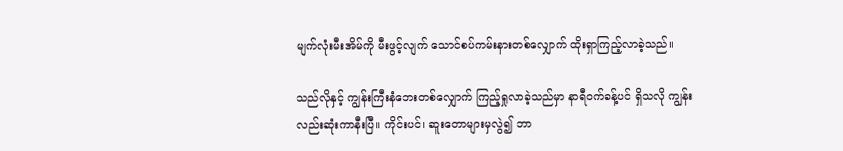မျက်လုံးမီးအိမ်ကို မီးဖွင့်လျက် သောင်စပ်ကမ်းနားတစ်လျှောက် ထိုးရှာကြည့်လာခဲ့သည်။

သည်လိုနှင့် ကျွန်းကြီးနံဘေးတစ်လျှောက် ကြည့်ရှုလာခဲ့သည်မှာ နာရီဝက်ခန့်ပင် ရှိသလို ကျွန်းလည်းဆုံးကာနီးပြီ။ ကိုင်းပင်၊ ဆူးတောများမှလွဲ၍ ဘာ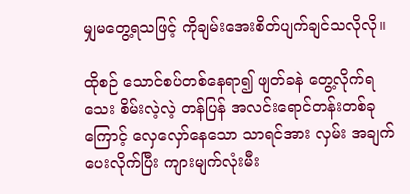မျှမတွေ့ရသဖြင့် ကိုချမ်းအေးစိတ်ပျက်ချင်သလိုလို။

ထိုစဉ် သောင်စပ်တစ်နေရာ၍ ဖျတ်ခနဲ တွေ့လိုက်ရ သေး စိမ်းလဲ့လဲ့ တန်ပြန် အလင်းရောင်တန်းတစ်ခုကြောင့် လှေလှော်နေသော သာရင်အား လှမ်း အချက်ပေးလိုက်ပြီး ကျားမျက်လုံးမီး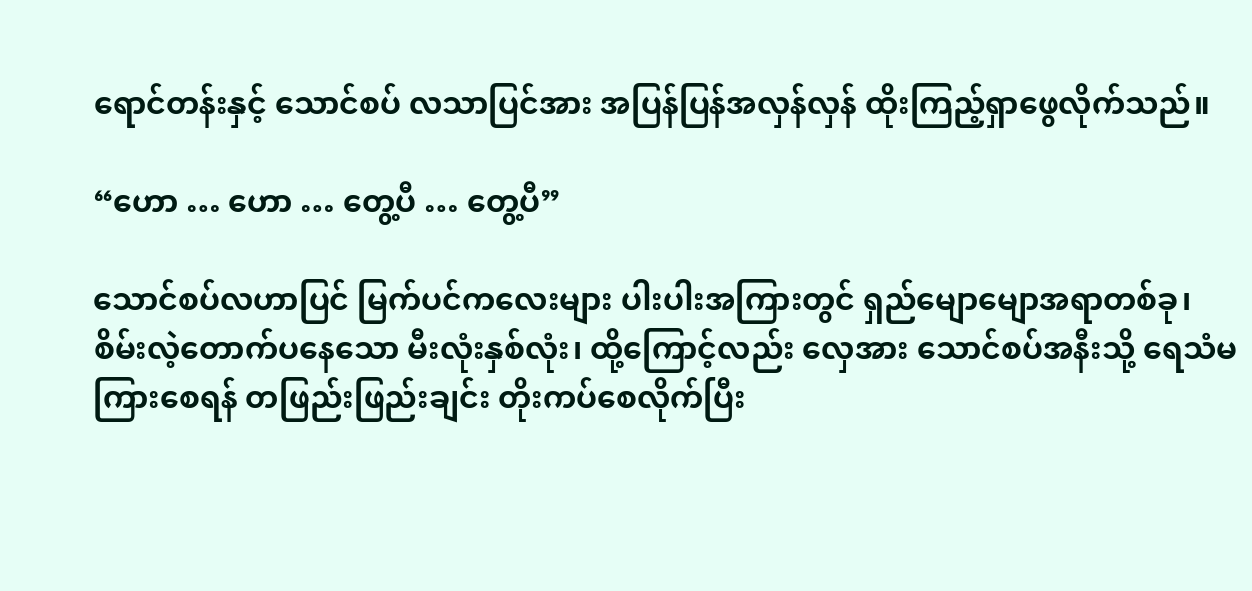ရောင်တန်းနှင့် သောင်စပ် လသာပြင်အား အပြန်ပြန်အလှန်လှန် ထိုးကြည့်ရှာဖွေလိုက်သည်။

“ဟော … ဟော … တွေ့ပီ … တွေ့ပီ”

သောင်စပ်လဟာပြင် မြက်ပင်ကလေးများ ပါးပါးအကြားတွင် ရှည်မျောမျောအရာတစ်ခု၊ စိမ်းလဲ့တောက်ပနေသော မီးလုံးနှစ်လုံး၊ ထို့ကြောင့်လည်း လှေအား သောင်စပ်အနီးသို့ ရေသံမကြားစေရန် တဖြည်းဖြည်းချင်း တိုးကပ်စေလိုက်ပြီး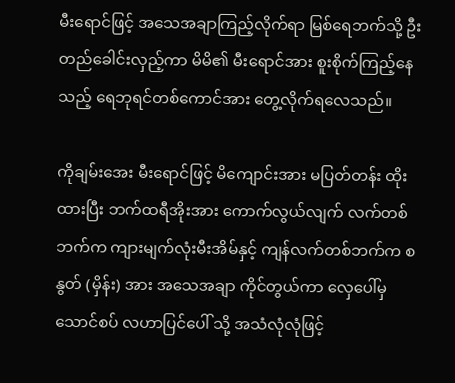မီးရောင်ဖြင့် အသေအချာကြည့်လိုက်ရာ မြစ်ရေဘက်သို့ ဦးတည်ခေါင်းလှည့်ကာ မိမိ၏ မီးရောင်အား စူးစိုက်ကြည့်နေသည့် ရေဘုရင်တစ်ကောင်အား တွေ့လိုက်ရလေသည်။

ကိုချမ်းအေး မီးရောင်ဖြင့် မိကျောင်းအား မပြတ်တန်း ထိုးထားပြီး ဘက်ထရီအိုးအား ကောက်လွယ်လျက် လက်တစ်ဘက်က ကျားမျက်လုံးမီးအိမ်နှင့် ကျန်လက်တစ်ဘက်က စနွတ် (မှိန်း) အား အသေအချာ ကိုင်တွယ်ကာ လှေပေါ်မှ သောင်စပ် လဟာပြင်ပေါ် သို့ အသံလုံလုံဖြင့်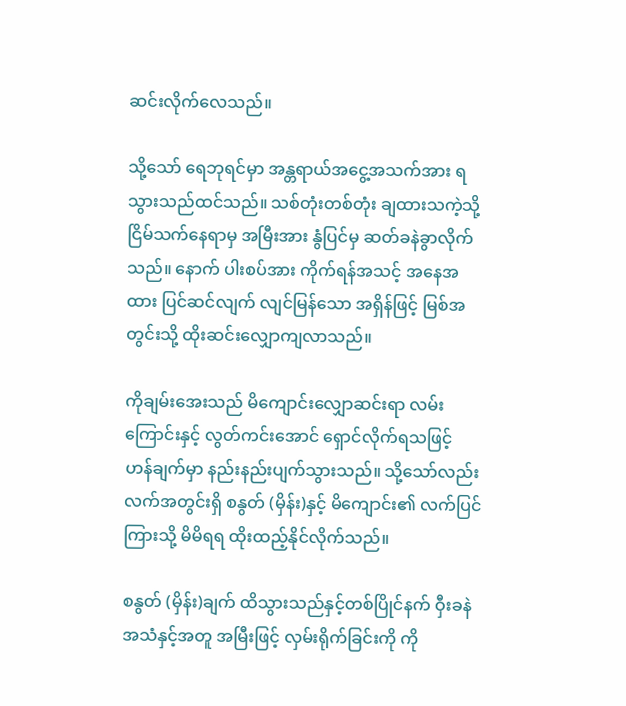ဆင်းလိုက်လေသည်။

သို့သော် ရေဘုရင်မှာ အန္တရာယ်အငွေ့အသက်အား ရသွားသည်ထင်သည်။ သစ်တုံးတစ်တုံး ချထားသကဲ့သို့ ငြိမ်သက်နေရာမှ အမြီးအား နွံပြင်မှ ဆတ်ခနဲခွာလိုက်သည်။ နောက် ပါးစပ်အား ကိုက်ရန်အသင့် အနေအထား ပြင်ဆင်လျက် လျင်မြန်သော အရှိန်ဖြင့် မြစ်အတွင်းသို့ ထိုးဆင်းလျှောကျလာသည်။

ကိုချမ်းအေးသည် မိကျောင်းလျှောဆင်းရာ လမ်းကြောင်းနှင့် လွတ်ကင်းအောင် ရှောင်လိုက်ရသဖြင့် ဟန်ချက်မှာ နည်းနည်းပျက်သွားသည်။ သို့သော်လည်း လက်အတွင်းရှိ စနွတ် (မှိန်း)နှင့် မိကျောင်း၏ လက်ပြင်ကြားသို့ မိမိရရ ထိုးထည့်နိုင်လိုက်သည်။

စနွတ် (မှိန်း)ချက် ထိသွားသည်နှင့်တစ်ပြိုင်နက် ဝှီးခနဲ အသံနှင့်အတူ အမြီးဖြင့် လှမ်းရိုက်ခြင်းကို ကို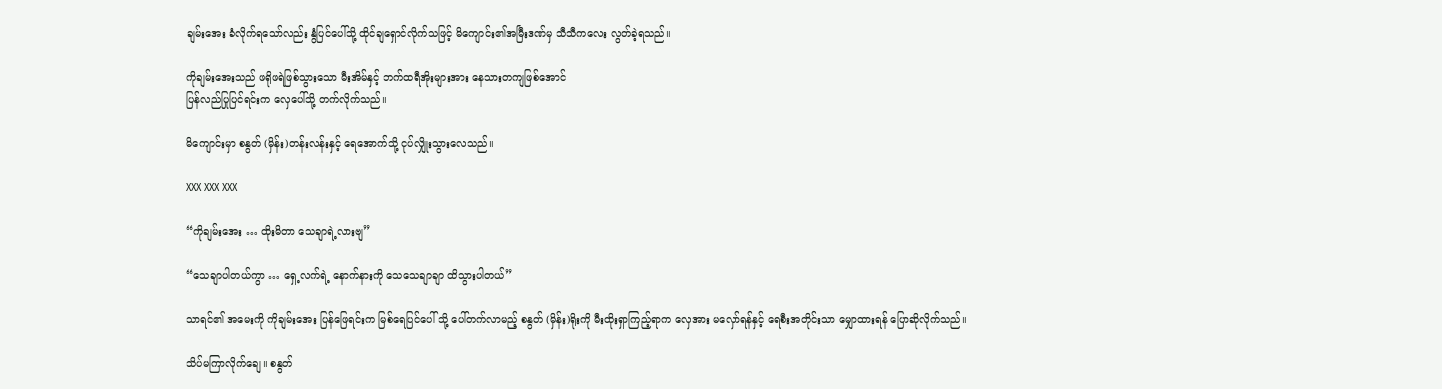ချမ်းအေး ခံလိုက်ရသော်လည်း နွံပြင်ပေါ်သို့ ထိုင်ချရှောင်လိုက်သဖြင့် မိကျောင်း၏အမြီးဒဏ်မှ သီသီကလေး လွတ်ခဲ့ရသည်။

ကိုချမ်းအေးသည် ဖရိုဖရဲဖြစ်သွားသော မီးအိမ်နှင့် ဘက်ထရီအိုးများအား နေသားတကျဖြစ်အောင်
ပြန်လည်ပြုပြင်ရင်းက လှေပေါ်သို့ တက်လိုက်သည်။

မိကျောင်းမှာ စနွတ် (မှိန်း)တန်းလန်းနှင့် ရေအောက်သို့ ငုပ်လျှိုးသွားလေသည်။

XXX XXX XXX

“ကိုချမ်းအေး … ထိုးမိတာ သေချာရဲ့လားဗျ”

“သေချာပါတယ်ကွာ … ရှေ့လက်ရဲ့ နောက်နားကို သေသေချာချာ ထိသွားပါတယ်”

သာရင်၏ အမေးကို ကိုချမ်းအေး ပြန်ဖြေရင်းက မြစ်ရေပြင်ပေါ် သို့ ပေါ်တက်လာမည့် စနွတ် (မှိန်း)ရိုးကို မီးထိုးရှာကြည့်ရာက လှေအား မလှော်ရန်နှင့် ရေစီးအတိုင်းသာ မျှောထားရန် ပြောဆိုလိုက်သည်။

သိပ်မကြာလိုက်ချေ။ စနွတ်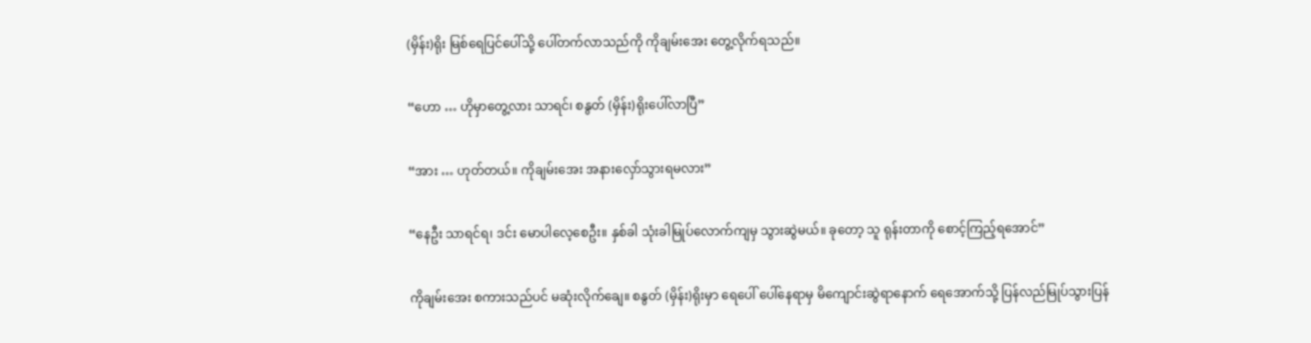(မှိန်း)ရိုး မြစ်ရေပြင်ပေါ်သို့ ပေါ်တက်လာသည်ကို ကိုချမ်းအေး တွေ့လိုက်ရသည်။

“ဟော … ဟိုမှာတွေ့လား သာရင်၊ စနွတ် (မှိန်း)ရိုးပေါ်လာပြီ”

“အား … ဟုတ်တယ်။ ကိုချမ်းအေး အနားလှော်သွားရမလား”

“နေဦး သာရင်ရ၊ ဒင်း မောပါလေ့စေဦး။ နှစ်ခါ သုံးခါမြုပ်လောက်ကျမှ သွားဆွဲမယ်။ ခုတော့ သူ ရုန်းတာကို စောင့်ကြည့်ရအောင်”

ကိုချမ်းအေး စကားသည်ပင် မဆုံးလိုက်ချေ။ စနွတ် (မှိန်း)ရိုးမှာ ရေပေါ် ပေါ်နေရာမှ မိကျောင်းဆွဲရာနောက် ရေအောက်သို့ ပြန်လည်မြုပ်သွားပြန်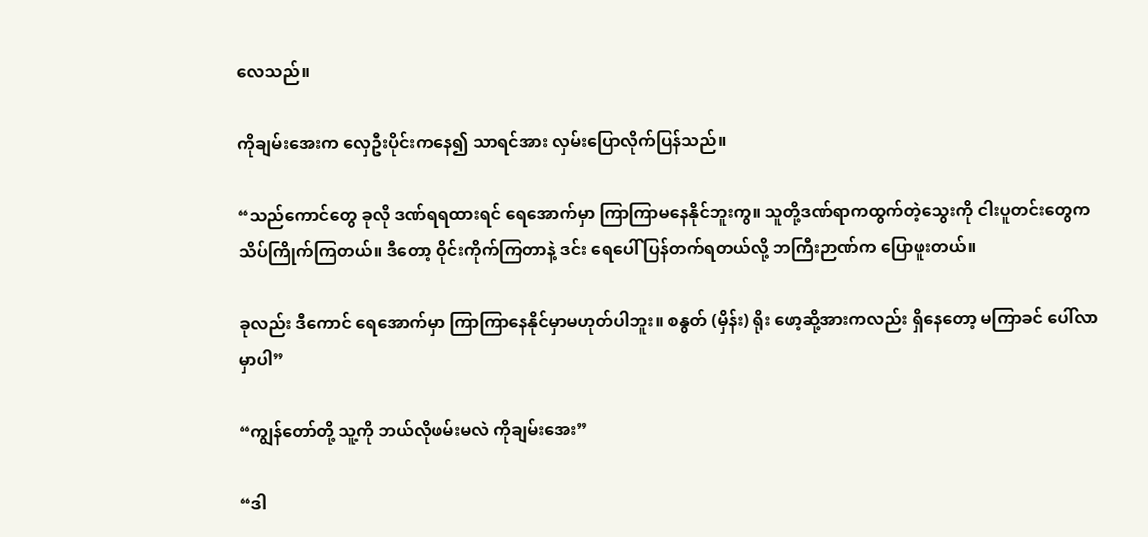လေသည်။

ကိုချမ်းအေးက လှေဦးပိုင်းကနေ၍ သာရင်အား လှမ်းပြောလိုက်ပြန်သည်။

“သည်ကောင်တွေ ခုလို ဒဏ်ရရထားရင် ရေအောက်မှာ ကြာကြာမနေနိုင်ဘူးကွ။ သူတို့ဒဏ်ရာကထွက်တဲ့သွေးကို ငါးပူတင်းတွေက သိပ်ကြိုက်ကြတယ်။ ဒီတော့ ဝိုင်းကိုက်ကြတာနဲ့ ဒင်း ရေပေါ် ပြန်တက်ရတယ်လို့ ဘကြီးဉာဏ်က ပြောဖူးတယ်။

ခုလည်း ဒီကောင် ရေအောက်မှာ ကြာကြာနေနိုင်မှာမဟုတ်ပါဘူး။ စနွတ် (မှိန်း) ရိုး ဖော့ဆို့အားကလည်း ရှိနေတော့ မကြာခင် ပေါ်လာမှာပါ”

“ကျွန်တော်တို့ သူ့ကို ဘယ်လိုဖမ်းမလဲ ကိုချမ်းအေး”

“ဒါ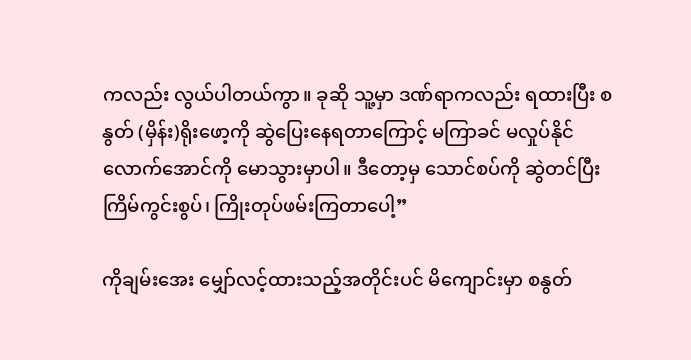ကလည်း လွယ်ပါတယ်ကွာ။ ခုဆို သူ့မှာ ဒဏ်ရာကလည်း ရထားပြီး စနွတ် (မှိန်း)ရိုးဖော့ကို ဆွဲပြေးနေရတာကြောင့် မကြာခင် မလှုပ်နိုင်လောက်အောင်ကို မောသွားမှာပါ။ ဒီတော့မှ သောင်စပ်ကို ဆွဲတင်ပြီး ကြိမ်ကွင်းစွပ်၊ ကြိုးတုပ်ဖမ်းကြတာပေါ့”

ကိုချမ်းအေး မျှော်လင့်ထားသည့်အတိုင်းပင် မိကျောင်းမှာ စနွတ်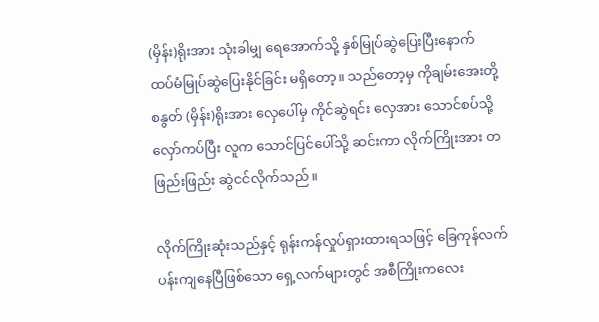(မှိန်း)ရိုးအား သုံးခါမျှ ရေအောက်သို့ နှစ်မြုပ်ဆွဲပြေးပြီးနောက် ထပ်မံမြုပ်ဆွဲပြေးနိုင်ခြင်း မရှိတော့။ သည်တော့မှ ကိုချမ်းအေးတို့ စနွတ် (မှိန်း)ရိုးအား လှေပေါ်မှ ကိုင်ဆွဲရင်း လှေအား သောင်စပ်သို့ လှော်ကပ်ပြီး လူက သောင်ပြင်ပေါ်သို့ ဆင်းကာ လိုက်ကြိုးအား တဖြည်းဖြည်း ဆွဲငင်လိုက်သည်။

လိုက်ကြိုးဆုံးသည်နှင့် ရုန်းကန်လှုပ်ရှားထားရသဖြင့် ခြေကုန်လက်ပန်းကျနေပြီဖြစ်သော ရှေ့လက်များတွင် အစီကြိုးကလေး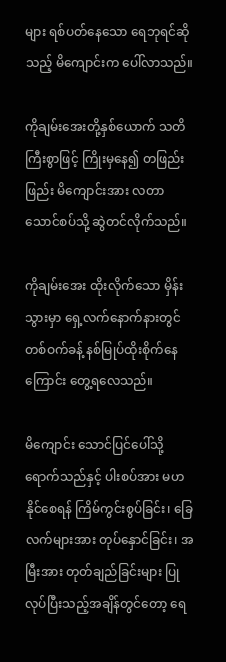များ ရစ်ပတ်နေသော ရေဘုရင်ဆိုသည့် မိကျောင်းက ပေါ်လာသည်။

ကိုချမ်းအေးတို့နှစ်ယောက် သတိကြီးစွာဖြင့် ကြိုးမှနေ၍ တဖြည်းဖြည်း မိကျောင်းအား လတာသောင်စပ်သို့ ဆွဲတင်လိုက်သည်။

ကိုချမ်းအေး ထိုးလိုက်သော မှိန်းသွားမှာ ရှေ့လက်နောက်နားတွင် တစ်ဝက်ခန့် နစ်မြုပ်ထိုးစိုက်နေကြောင်း တွေ့ရလေသည်။

မိကျောင်း သောင်ပြင်ပေါ်သို့ ရောက်သည်နှင့် ပါးစပ်အား မဟနိုင်စေရန် ကြိမ်ကွင်းစွပ်ခြင်း၊ ခြေလက်များအား တုပ်နှောင်ခြင်း၊ အမြီးအား တုတ်ချည်ခြင်းများ ပြုလုပ်ပြီးသည့်အချိန်တွင်တော့ ရေ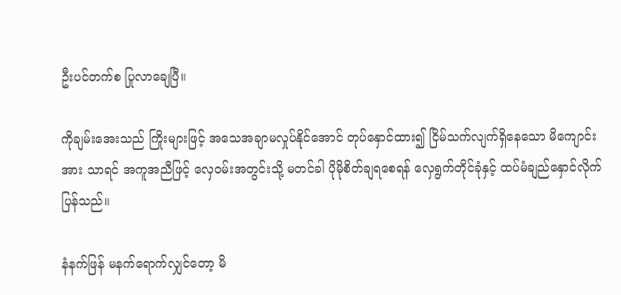ဦးပင်တက်စ ပြုလာချေပြီ။

ကိုချမ်းအေးသည် ကြိုးများဖြင့် အသေအချာမလှုပ်နိုင်အောင် တုပ်နှောင်ထား၍ ငြိမ်သက်လျက်ရှိနေသော မိကျောင်းအား သာရင် အကူအညီဖြင့် လှေဝမ်းအတွင်းသို့ မတင်ခါ ပိုမိုစိတ်ချရစေရန် လှေရွက်တိုင်ခုံနှင့် ထပ်မံချည်နှောင်လိုက်ပြန်သည်။

နံနက်ဖြန် မနက်ရောက်လျှင်တော့ မိ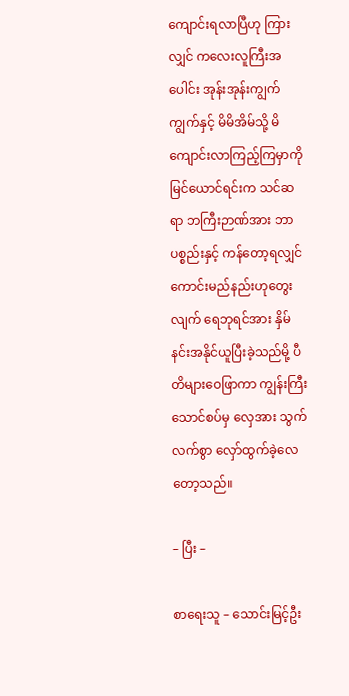ကျောင်းရလာပြီဟု ကြားလျှင် ကလေးလူကြီးအပေါင်း အုန်းအုန်းကျွက်ကျွက်နှင့် မိမိအိမ်သို့ မိကျောင်းလာကြည့်ကြမှာကို မြင်ယောင်ရင်းက သင်ဆရာ ဘကြီးဉာဏ်အား ဘာပစ္စည်းနှင့် ကန်တော့ရလျှင် ကောင်းမည်နည်းဟုတွေးလျက် ရေဘုရင်အား နှိမ်နင်းအနိုင်ယူပြီးခဲ့သည်မို့ ပီတိများဝေဖြာကာ ကျွန်းကြီးသောင်စပ်မှ လှေအား သွက်လက်စွာ လှော်ထွက်ခဲ့လေတော့သည်။

– ပြီး –

စာရေးသူ – သောင်းမြင့်ဦး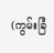(ကွမ်းခြံ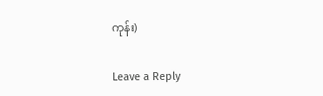ကုန်း)

Leave a Reply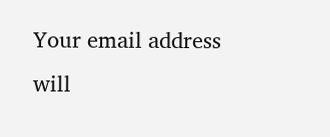Your email address will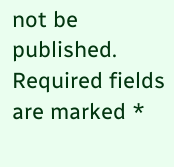not be published. Required fields are marked *